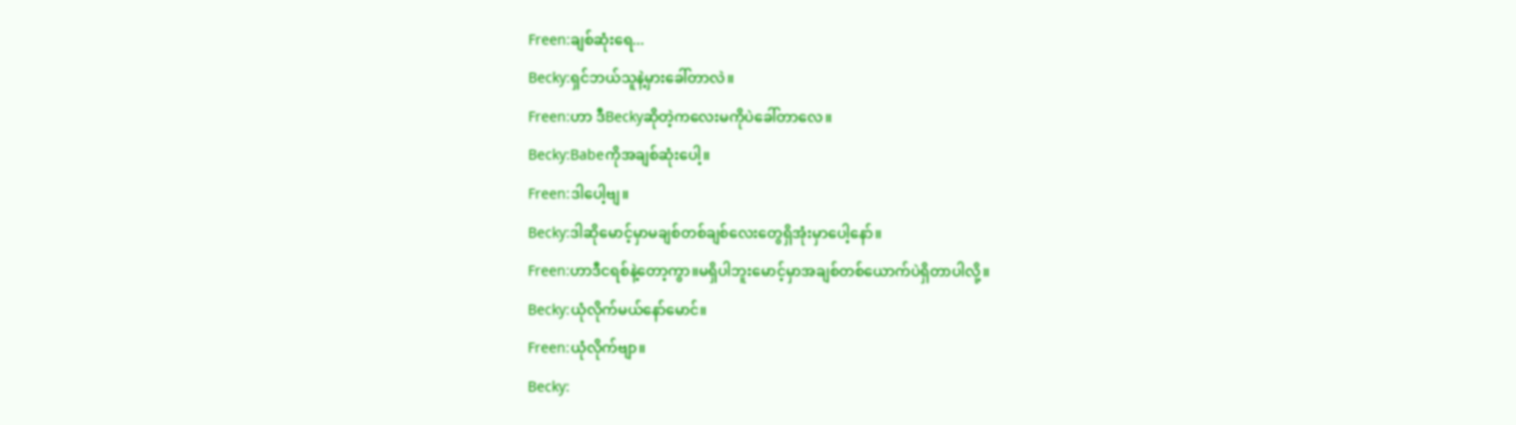Freen:ချစ်ဆုံးရေ...
Becky:ရှင်ဘယ်သူနဲ့မှားခေါ်တာလဲ။
Freen:ဟာ ဒီBeckyဆိုတဲ့ကလေးမကိုပဲခေါ်တာလေ။
Becky:Babeကိုအချစ်ဆုံးပေါ့။
Freen:ဒါပေါ့ဗျ။
Becky:ဒါဆိုမောင့်မှာမချစ်တစ်ချစ်လေးတွေရှိအုံးမှာပေါ့နော်။
Freen:ဟာဒီငရစ်နဲ့တော့ကွာ။မရှိပါဘူးမောင့်မှာအချစ်တစ်ယောက်ပဲရှိတာပါလို့။
Becky:ယုံလိုက်မယ်နော်မောင်။
Freen:ယုံလိုက်ဗျာ။
Becky: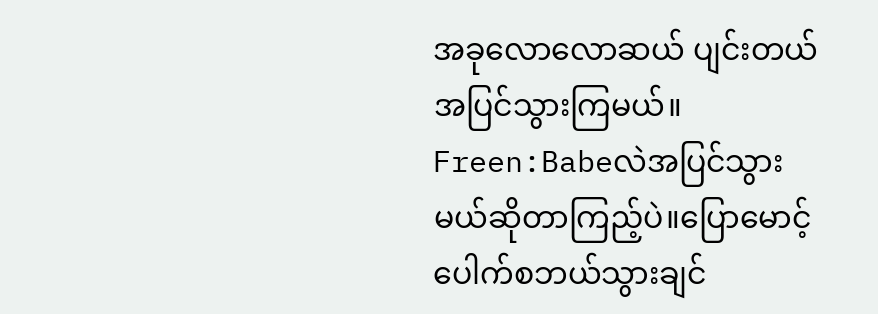အခုလောလောဆယ် ပျင်းတယ်အပြင်သွားကြမယ်။
Freen:Babeလဲအပြင်သွားမယ်ဆိုတာကြည့်ပဲ။ပြောမောင့်ပေါက်စဘယ်သွားချင်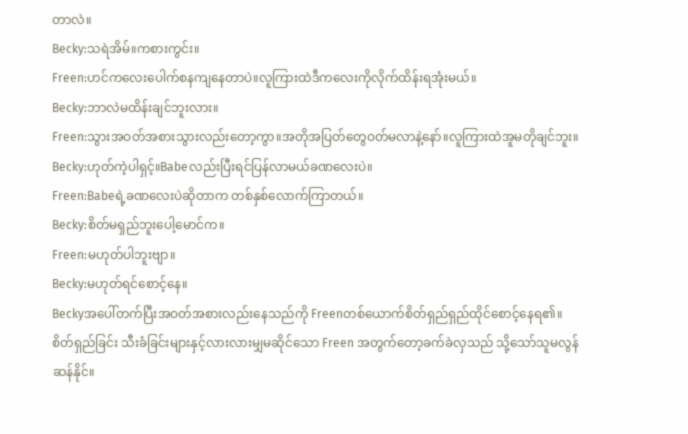တာလဲ။
Becky:သရဲအိမ်။ကစားကွင်း။
Freen:ဟင်ကလေးပေါက်စနကျနေတာပဲ။လူကြားထဲဒီကလေးကိုလိုက်ထိန်းရအုံးမယ်။
Becky:ဘာလဲမထိန်းချင်ဘူးလား။
Freen:သွားအဝတ်အစားသွားလည်းတော့ကွာ။အတိုအပြတ်တွေဝတ်မလာနဲ့နော်။လူကြားထဲအူမတိုချင်ဘူး။
Becky:ဟုတ်ကဲ့ပါရှင့်။Babeလည်းပြီးရင်ပြန်လာမယ်ခဏလေးပဲ။
Freen:Babeရဲ့ခဏလေးပဲဆိုတာက တစ်နှစ်လောက်ကြာတယ်။
Becky:စိတ်မရှည်ဘူးပေါ့မောင်က။
Freen:မဟုတ်ပါဘူးဗျာ။
Becky:မဟုတ်ရင်စောင့်နေ။
Beckyအပေါ်တက်ပြီးအဝတ်အစားလည်းနေသည်ကို Freenတစ်ယောက်စိတ်ရှည်ရှည်ထိုင်စောင့်နေရ၏။
စိတ်ရှည်ခြင်း သီးခံခြင်းများနှင့်လားလားမျှမဆိုင်သော Freen အတွက်တော့ခက်ခဲလှသည် သို့သော်သူမလွန်ဆန်နိုင်။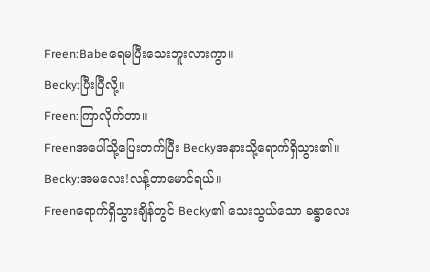Freen:Babeရေမပြီးသေးဘူးလားကွာ။
Becky:ပြီးပြီလို့။
Freen:ကြာလိုက်တာ။
Freenအပေါ်သို့ပြေးတက်ပြီး Beckyအနားသို့ရောက်ရှိသွား၏။
Becky:အမလေး!လန့်တာမောင်ရယ်။
Freenရောက်ရှိသွားချိန်တွင် Becky၏ သေးသွယ်သော ခန္ဓာလေး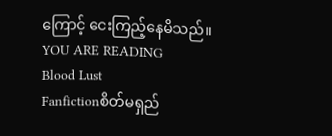ကြောင့် ငေးကြည့်နေမိသည်။
YOU ARE READING
Blood Lust
Fanfictionစိတ်မရှည်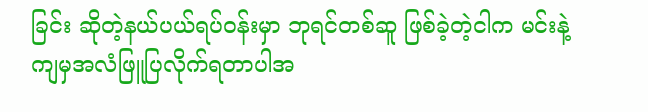ခြင်း ဆိုတဲ့နယ်ပယ်ရပ်ဝန်းမှာ ဘုရင်တစ်ဆူ ဖြစ်ခဲ့တဲ့ငါက မင်းနဲ့ကျမှအလံဖြူပြလိုက်ရတာပါအ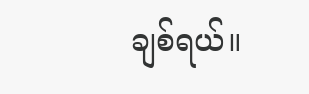ချစ်ရယ်။